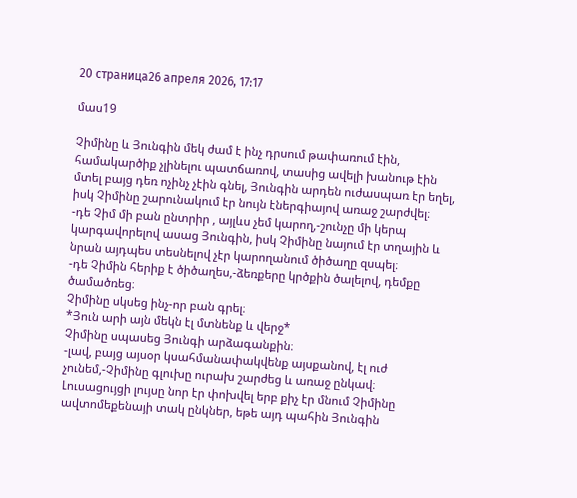20 страница26 апреля 2026, 17:17

մաս19

Չիմինը և Յունգին մեկ ժամ է ինչ դրսում թափառում էին, համակարծիք չլինելու պատճառով, տասից ավելի խանութ էին մտել բայց դեռ ոչինչ չէին գնել, Յունգին արդեն ուժասպառ էր եղել, իսկ Չիմինը շարունակում էր նույն էներգիայով առաջ շարժվել։
-դե Չիմ մի բան ընտրիր , այլևս չեմ կարող,-շունչը մի կերպ կարգավորելով ասաց Յունգին, իսկ Չիմինը նայում էր տղային և նրան այդպես տեսնելով չէր կարողանում ծիծաղը զսպել։
-դե Չիմին հերիք է ծիծաղես,-ձեռքերը կրծքին ծալելով, դեմքը ծամածռեց։
Չիմինը սկսեց ինչ-որ բան գրել։
*Յուն արի այն մեկն էլ մտնենք և վերջ*
Չիմինը սպասեց Յունգի արձագանքին։
-լավ, բայց այսօր կսահմանափակվենք այսքանով, էլ ուժ չունեմ,-Չիմինը գլուխը ուրախ շարժեց և առաջ ընկավ։
Լուսացույցի լույսը նոր էր փոխվել երբ քիչ էր մնում Չիմինը ավտոմեքենայի տակ ընկներ, եթե այդ պահին Յունգին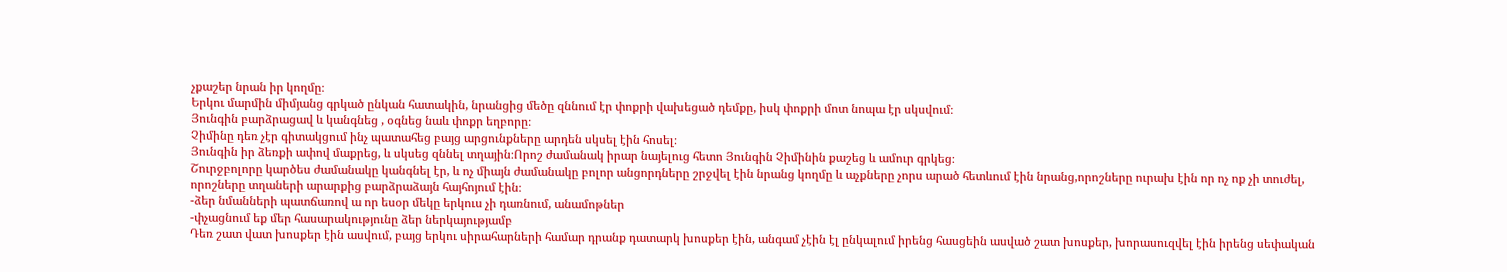չքաշեր նրան իր կողմը։
Երկու մարմին միմյանց գրկած ընկան հատակին, նրանցից մեծը զննում էր փոքրի վախեցած դեմքը, իսկ փոքրի մոտ նոպա էր սկսվում։
Յունգին բարձրացավ և կանգնեց , օգնեց նաև փոքր եղբորը։
Չիմինը դեռ չէր գիտակցում ինչ պատահեց բայց արցունքները արդեն սկսել էին հոսել։
Յունգին իր ձեռքի ափով մաքրեց, և սկսեց զննել տղային։Որոշ ժամանակ իրար նայելուց հետո Յունգին Չիմինին քաշեց և ամուր գրկեց։
Շուրջբոլորը կարծես ժամանակը կանգնել էր, և ոչ միայն ժամանակը բոլոր անցորդները շրջվել էին նրանց կողմը և աչքները չորս արած հետևում էին նրանց,որոշները ուրախ էին որ ոչ ոք չի տուժել, որոշները տղաների արարքից բարձրաձայն հայհոյում էին։
-ձեր նմանների պատճառով ա որ եսօր մեկը երկուս չի դառնում, անամոթներ
-փչացնում եք մեր հասարակությունը ձեր ներկայությամբ
Դեռ շատ վատ խոսքեր էին ասվում, բայց երկու սիրահարների համար դրանք դատարկ խոսքեր էին, անգամ չէին էլ ընկալում իրենց հասցեին ասված շատ խոսքեր, խորասուզվել էին իրենց սեփական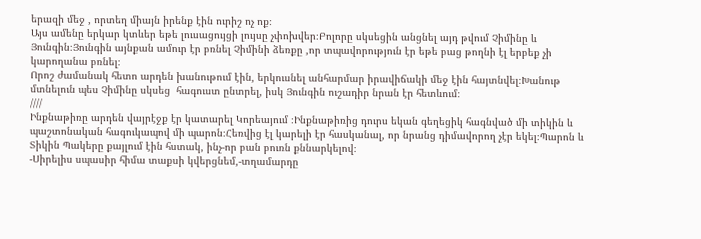երազի մեջ , որտեղ միայն իրենք էին ուրիշ ոչ ոք։
Այս ամենը երկար կտևեր եթե լուսացույցի լույսը չփոխվեր։Բոլորը սկսեցին անցնել այդ թվում Չիմինը և Յունգին։Յունգին այնքան ամուր էր բռնել Չիմինի ձեռքը ,որ տպավորություն էր եթե բաց թողնի էլ երբեք չի կարողանա բռնել։
Որոշ ժամանակ հետո արդեն խանութում էին, երկուսնել անհարմար իրավիճակի մեջ էին հայտնվել։Խանութ մտնելուն պես Չիմինը սկսեց  հագուստ ընտրել, իսկ Յունգին ուշադիր նրան էր հետևում։
////
Ինքնաթիռը արդեն վայրէջք էր կատարել Կորեայում ։Ինքնաթիռից դուրս եկան գեղեցիկ հագնված մի տիկին և պաշտոնական հագուկապով մի պարոն։Հեռվից էլ կարելի էր հասկանալ, որ նրանց դիմավորող չէր եկել։Պարոն և Տիկին Պակերը քայլում էին հստակ, ինչ-որ բան բուռն քննարկելով։
-Սիրելիս սպասիր հիմա տաքսի կվերցնեմ,-տղամարդը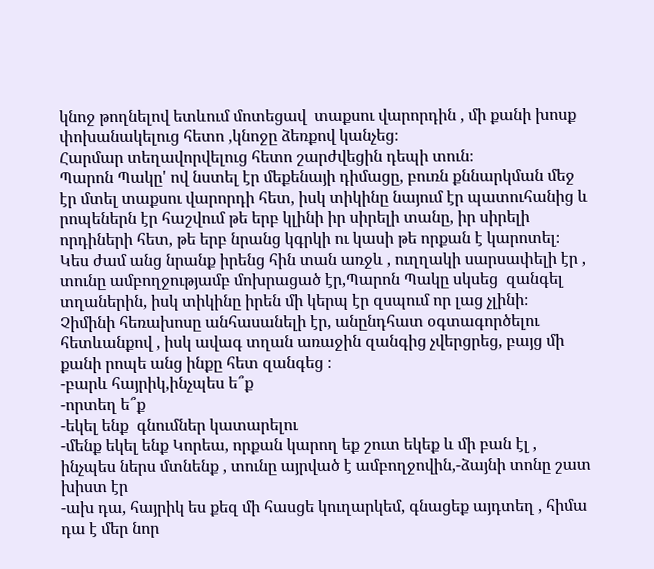կնոջ թողնելով ետևում մոտեցավ  տաքսու վարորդին , մի քանի խոսք փոխանակելուց հետո ,կնոջը ձեռքով կանչեց։
Հարմար տեղավորվելուց հետո շարժվեցին դեպի տուն։
Պարոն Պակը' ով նստել էր մեքենայի դիմացը, բուռն քննարկման մեջ էր մտել տաքսու վարորդի հետ, իսկ տիկինը նայում էր պատուհանից և րոպեներն էր հաշվում թե երբ կլինի իր սիրելի տանը, իր սիրելի որդիների հետ, թե երբ նրանց կգրկի ու կասի թե որքան է կարոտել։
Կես ժամ անց նրանք իրենց հին տան առջև , ուղղակի սարսափելի էր , տունը ամբողջությամբ մոխրացած էր,Պարոն Պակը սկսեց  զանգել տղաներին, իսկ տիկինը իրեն մի կերպ էր զսպում որ լաց չլինի։
Չիմինի հեռախոսը անհասանելի էր, անընդհատ օգտագործելու հետևանքով , իսկ ավագ տղան առաջին զանգից չվերցրեց, բայց մի քանի րոպե անց ինքը հետ զանգեց ։
-բարև հայրիկ,ինչպես ե՞ք
-որտեղ ե՞ք
-եկել ենք  գնումներ կատարելու
-մենք եկել ենք Կորեա, որքան կարող եք շուտ եկեք և մի բան էլ , ինչպես ներս մտնենք , տունը այրված է ամբողջովին,-ձայնի տոնը շատ խիստ էր
-ախ դա, հայրիկ ես քեզ մի հասցե կուղարկեմ, գնացեք այդտեղ , հիմա դա է մեր նոր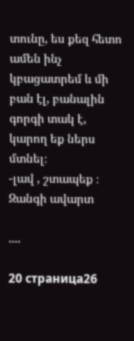տունը, ես քեզ հետո ամեն ինչ կբացատրեմ և մի բան էլ, բանալին գորգի տակ է, կարող եք ներս մտնել։
-լավ , շտապեք ։
Զանգի ավարտ

....

20 страница26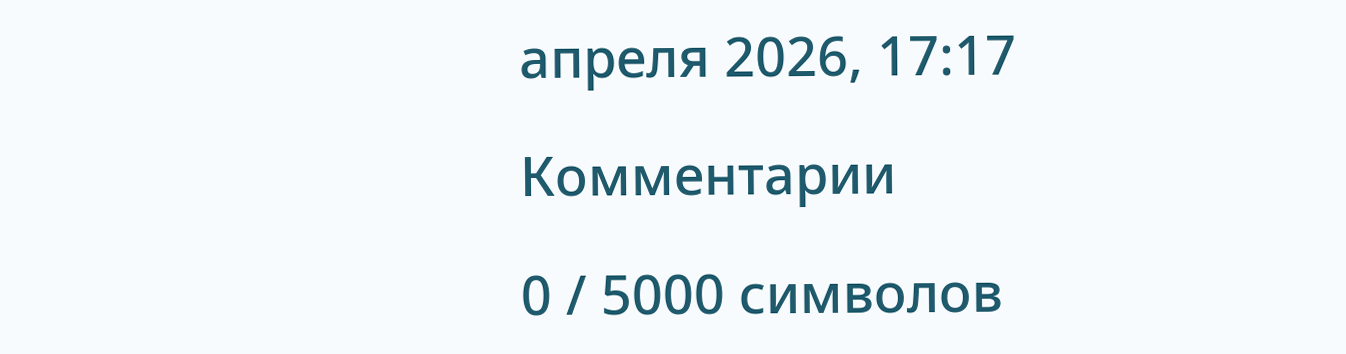апреля 2026, 17:17

Комментарии

0 / 5000 символов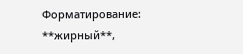Форматирование: **жирный**,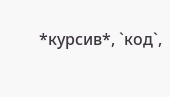*курсив*, `код`,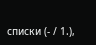списки (- / 1.),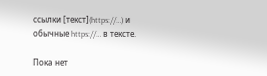ссылки [текст](https://…) и обычные https://… в тексте.

Пока нет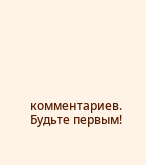комментариев. Будьте первым!